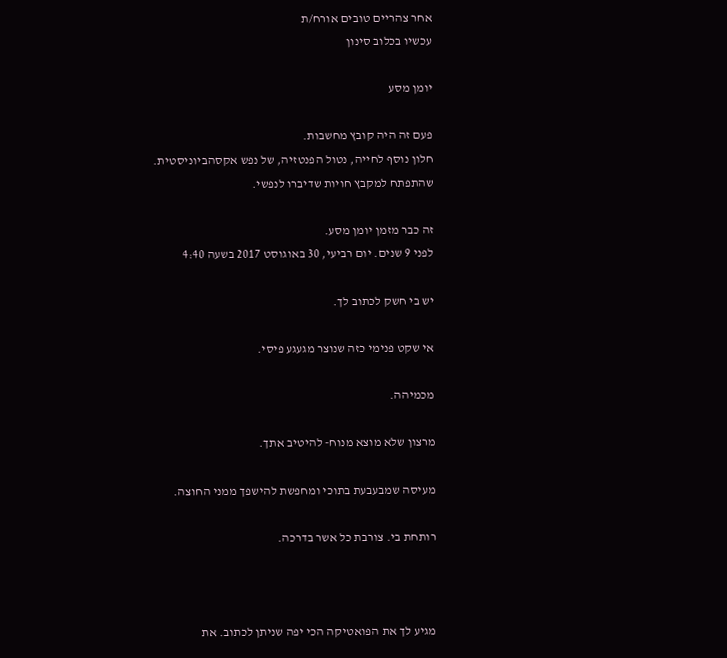אחר צהריים טובים אורח/ת
עכשיו בכלוב סינון

יומן מסע

פעם זה היה קובץ מחשבות.
חלון נוסף לחייה, נטול הפנטזיה, של נפש אקסהביוניסטית.
שהתפתח למקבץ חויות שדיברו לנפשי.

זה כבר מזמן יומן מסע.
לפני 9 שנים. יום רביעי, 30 באוגוסט 2017 בשעה 4:40

יש בי חשק לכתוב לך.

אי שקט פנימי כזה שנוצר מגעגע פיסי.

מכמיהה.

מרצון שלא מוצא מנוח- להיטיב אתך.

מעיסה שמבעבעת בתוכי ומחפשת להישפך ממני החוצה.

רותחת בי. צורבת כל אשר בדרכה.



מגיע לך את הפואטיקה הכי יפה שניתן לכתוב. את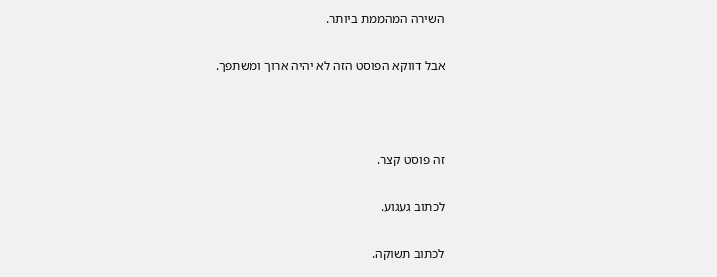השירה המהממת ביותר.

אבל דווקא הפוסט הזה לא יהיה ארוך ומשתפך.



זה פוסט קצר.

לכתוב געגוע.

לכתוב תשוקה.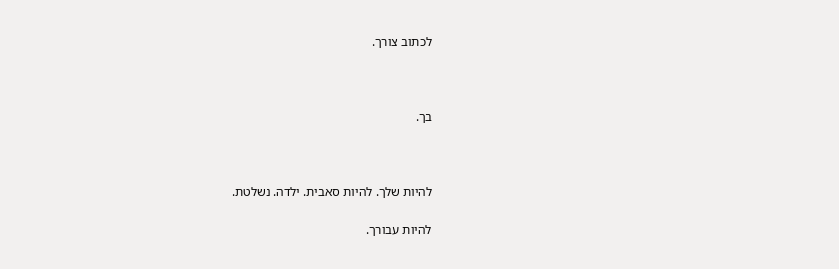לכתוב צורך.



בך.



להיות שלך. להיות סאבית. ילדה. נשלטת.

להיות עבורך.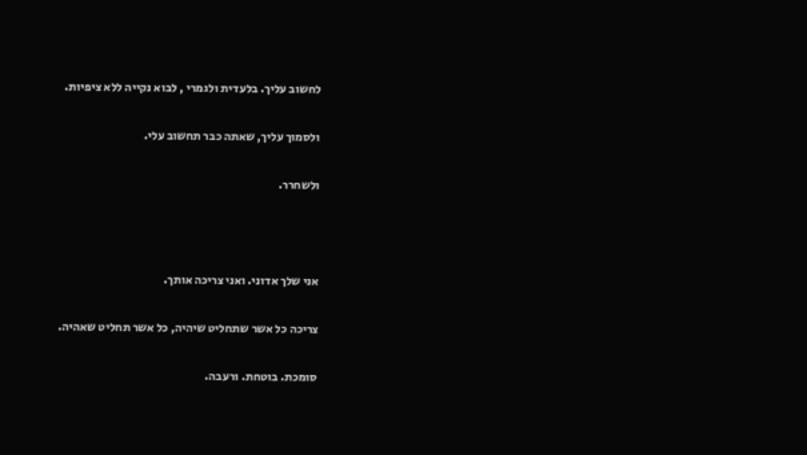לחשוב עליך. בלעדית ולגמרי , לבוא נקייה ללא ציפיות.

ולסמוך עליך, שאתה כבר תחשוב עלי.

ולשחרר.



אני שלך אדוני. ואני צריכה אותך.

צריכה כל אשר שתחליט שיהיה, כל אשר תחליט שאהיה.

סומכת. בוטחת. ורעבה.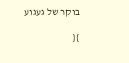בוקר של געגוע

}{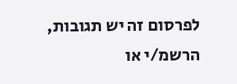לפרסום זה יש תגובות, הרשמ/י או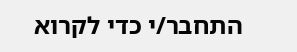התחבר/י כדי לקרוא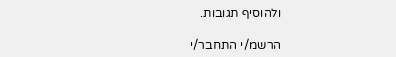ולהוסיף תגובות.

הרשמ/י התחבר/י